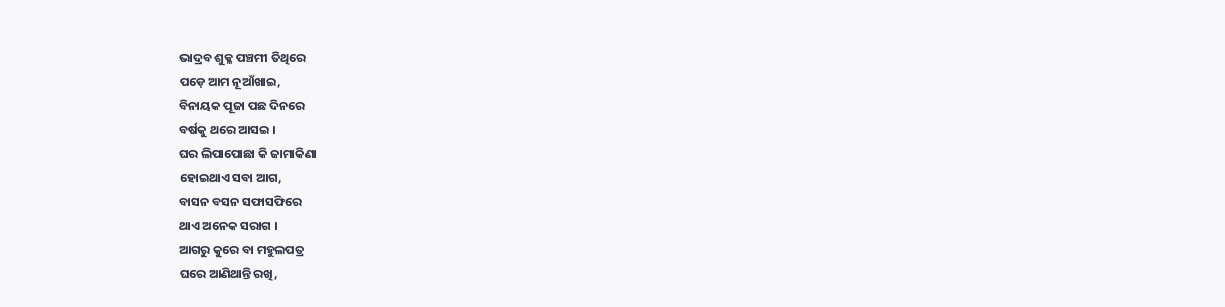ଭାଦ୍ରବ ଶୁକ୍ଳ ପଞ୍ଚମୀ ତିଥିରେ
ପଡ଼େ ଆମ ନୂଆଁଖାଇ,
ବିନାୟକ ପୂଜା ପଛ ଦିନରେ
ବର୍ଷକୁ ଥରେ ଆସଇ ।
ଘର ଲିପାପୋଛା କି ଜାମାକିଣା
ହୋଇଥାଏ ସବା ଆଗ,
ବାସନ ବସନ ସଫାସଫିରେ
ଥାଏ ଅନେକ ସରାଗ ।
ଆଗରୁ କୁରେ ବା ମହୁଲପତ୍ର
ଘରେ ଆଣିଥାନ୍ତି ରଖି,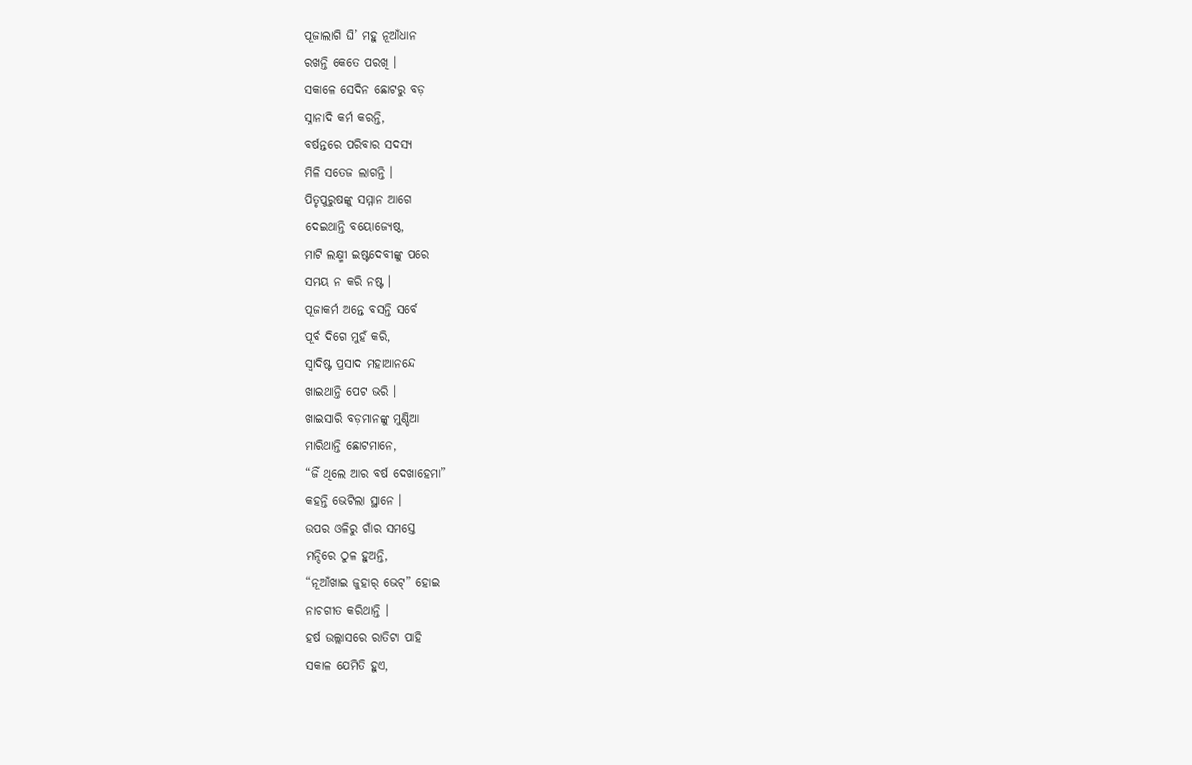ପୂଜାଲାଗି ଘି’ ମହୁ ନୂଆଁଧାନ
ରଖନ୍ତି କେତେ ପରଖି ।
ସକାଳେ ସେଦିନ ଛୋଟରୁ ବଡ଼
ସ୍ନାନାଦି କର୍ମ କରନ୍ତି,
ବର୍ଷନ୍ତରେ ପରିବାର ସଦସ୍ୟ
ମିଳି ସତେଜ ଲାଗନ୍ତି ।
ପିତୃପୁରୁଷଙ୍କୁ ସମ୍ମାନ ଆଗେ
ଦେଇଥାନ୍ତି ବୟୋଜ୍ୟେଷ୍ଠ,
ମାଟି ଲକ୍ଷ୍ମୀ ଇଷ୍ଟଦେବୀଙ୍କୁ ପରେ
ସମୟ ନ କରି ନଷ୍ଟ ।
ପୂଜାକର୍ମ ଅନ୍ତେ ବସନ୍ତି ସର୍ବେ
ପୂର୍ବ ଦିଗେ ମୁହଁ କରି,
ସ୍ୱାଦିଷ୍ଟ ପ୍ରସାଦ ମହାଆନନ୍ଦେ
ଖାଇଥାନ୍ତି ପେଟ ଭରି ।
ଖାଇସାରି ବଡ଼ମାନଙ୍କୁ ମୁଣ୍ଡିଆ
ମାରିଥାନ୍ତି ଛୋଟମାନେ,
“ଜିଁ ଥିଲେ ଆର ବର୍ଷ ଦେଖାହେମା”
କହନ୍ତି ଭେଟିଲା ସ୍ଥାନେ ।
ଉପର ଓଳିରୁ ଗାଁର ସମସ୍ତେ
ମନ୍ଦିରେ ଠୁଳ ହୁଅନ୍ତି,
“ନୂଆଁଖାଇ ଜୁହାର୍ ଭେଟ୍” ହୋଇ
ନାଚଗୀତ କରିଥାନ୍ତି ।
ହର୍ଷ ଉଲ୍ଲାସରେ ରାତିଟା ପାହି
ସକାଳ ଯେମିତି ହୁଏ,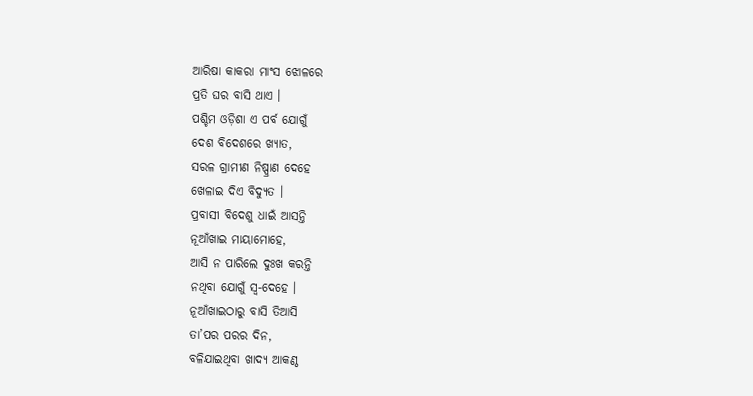ଆରିଷା କାକରା ମାଂସ ଝୋଳରେ
ପ୍ରତି ଘର ବାସି ଥାଏ ।
ପଶ୍ଚିମ ଓଡ଼ିଶା ଏ ପର୍ବ ଯୋଗୁଁ
ଦେଶ ବିଦେଶରେ ଖ୍ୟାତ,
ସରଳ ଗ୍ରାମୀଣ ନିଷ୍ପ୍ରାଣ ଦେହେ
ଖେଳାଇ ଦିଏ ବିଦ୍ୟୁତ ।
ପ୍ରବାସୀ ବିଦେଶୁ ଧାଇଁ ଆସନ୍ତି
ନୂଆଁଖାଇ ମାୟାମୋହେ,
ଆସି ନ ପାରିଲେ ଦୁଃଖ କରନ୍ତି
ନଥିବା ଯୋଗୁଁ ସ୍ୱ-ଦେହେ ।
ନୂଆଁଖାଇଠାରୁ ବାସି ତିଆସି
ତା’ପର ପରର ଦିନ,
ବଳିଯାଇଥିବା ଖାଦ୍ୟ ଆକଣ୍ଠ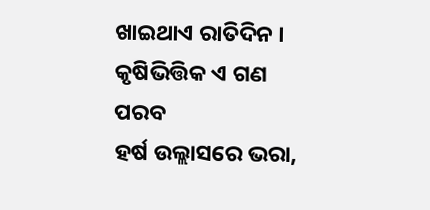ଖାଇଥାଏ ରାତିଦିନ ।
କୃଷିଭିତ୍ତିକ ଏ ଗଣ ପରବ
ହର୍ଷ ଉଲ୍ଲାସରେ ଭରା,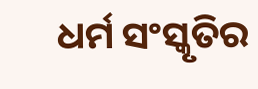ଧର୍ମ ସଂସ୍କୃତିର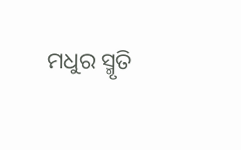ମଧୁର ସ୍ମୃତି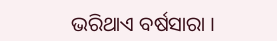ଭରିଥାଏ ବର୍ଷସାରା ।